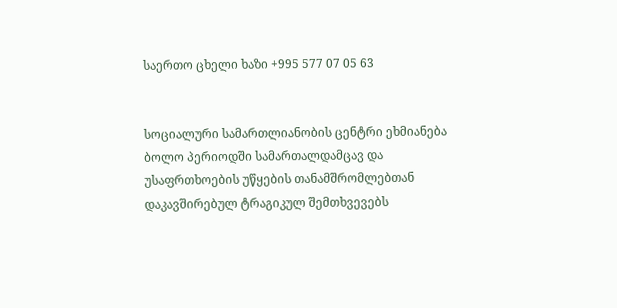საერთო ცხელი ხაზი +995 577 07 05 63


სოციალური სამართლიანობის ცენტრი ეხმიანება ბოლო პერიოდში სამართალდამცავ და უსაფრთხოების უწყების თანამშრომლებთან დაკავშირებულ ტრაგიკულ შემთხვევებს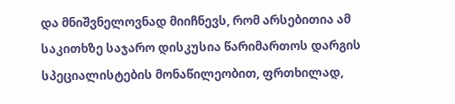და მნიშვნელოვნად მიიჩნევს, რომ არსებითია ამ საკითხზე საჯარო დისკუსია წარიმართოს დარგის სპეციალისტების მონაწილეობით, ფრთხილად,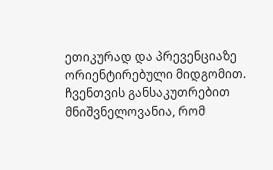ეთიკურად და პრევენციაზე ორიენტირებული მიდგომით. ჩვენთვის განსაკუთრებით მნიშვნელოვანია, რომ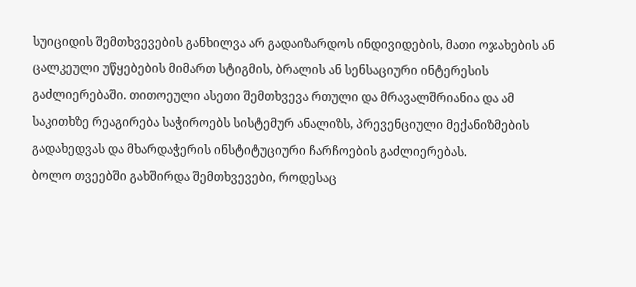სუიციდის შემთხვევების განხილვა არ გადაიზარდოს ინდივიდების, მათი ოჯახების ან ცალკეული უწყებების მიმართ სტიგმის, ბრალის ან სენსაციური ინტერესის გაძლიერებაში. თითოეული ასეთი შემთხვევა რთული და მრავალშრიანია და ამ საკითხზე რეაგირება საჭიროებს სისტემურ ანალიზს, პრევენციული მექანიზმების გადახედვას და მხარდაჭერის ინსტიტუციური ჩარჩოების გაძლიერებას.
ბოლო თვეებში გახშირდა შემთხვევები, როდესაც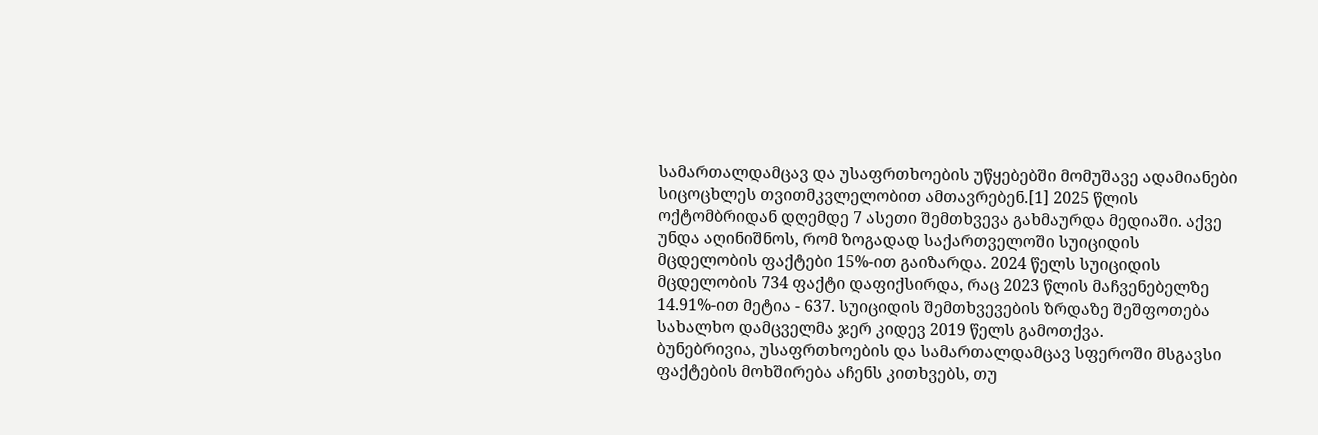სამართალდამცავ და უსაფრთხოების უწყებებში მომუშავე ადამიანები სიცოცხლეს თვითმკვლელობით ამთავრებენ.[1] 2025 წლის ოქტომბრიდან დღემდე 7 ასეთი შემთხვევა გახმაურდა მედიაში. აქვე უნდა აღინიშნოს, რომ ზოგადად საქართველოში სუიციდის მცდელობის ფაქტები 15%-ით გაიზარდა. 2024 წელს სუიციდის მცდელობის 734 ფაქტი დაფიქსირდა, რაც 2023 წლის მაჩვენებელზე 14.91%-ით მეტია - 637. სუიციდის შემთხვევების ზრდაზე შეშფოთება სახალხო დამცველმა ჯერ კიდევ 2019 წელს გამოთქვა.
ბუნებრივია, უსაფრთხოების და სამართალდამცავ სფეროში მსგავსი ფაქტების მოხშირება აჩენს კითხვებს, თუ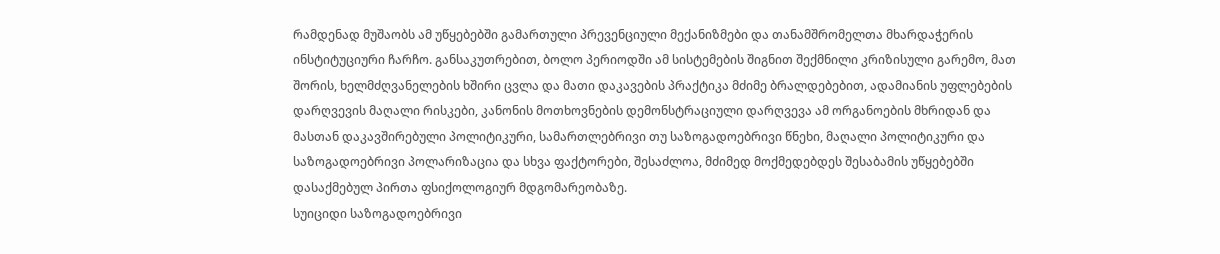რამდენად მუშაობს ამ უწყებებში გამართული პრევენციული მექანიზმები და თანამშრომელთა მხარდაჭერის ინსტიტუციური ჩარჩო. განსაკუთრებით, ბოლო პერიოდში ამ სისტემების შიგნით შექმნილი კრიზისული გარემო, მათ შორის, ხელმძღვანელების ხშირი ცვლა და მათი დაკავების პრაქტიკა მძიმე ბრალდებებით, ადამიანის უფლებების დარღვევის მაღალი რისკები, კანონის მოთხოვნების დემონსტრაციული დარღვევა ამ ორგანოების მხრიდან და მასთან დაკავშირებული პოლიტიკური, სამართლებრივი თუ საზოგადოებრივი წნეხი, მაღალი პოლიტიკური და საზოგადოებრივი პოლარიზაცია და სხვა ფაქტორები, შესაძლოა, მძიმედ მოქმედებდეს შესაბამის უწყებებში დასაქმებულ პირთა ფსიქოლოგიურ მდგომარეობაზე.
სუიციდი საზოგადოებრივი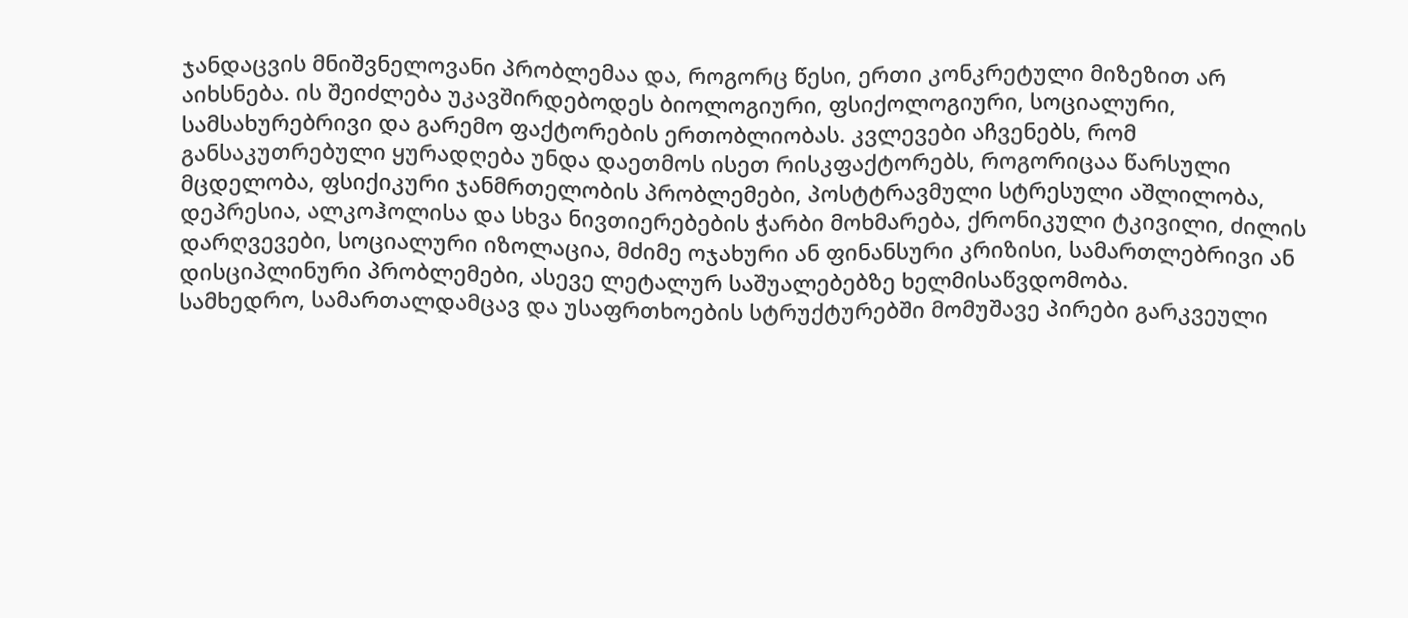ჯანდაცვის მნიშვნელოვანი პრობლემაა და, როგორც წესი, ერთი კონკრეტული მიზეზით არ აიხსნება. ის შეიძლება უკავშირდებოდეს ბიოლოგიური, ფსიქოლოგიური, სოციალური, სამსახურებრივი და გარემო ფაქტორების ერთობლიობას. კვლევები აჩვენებს, რომ განსაკუთრებული ყურადღება უნდა დაეთმოს ისეთ რისკფაქტორებს, როგორიცაა წარსული მცდელობა, ფსიქიკური ჯანმრთელობის პრობლემები, პოსტტრავმული სტრესული აშლილობა, დეპრესია, ალკოჰოლისა და სხვა ნივთიერებების ჭარბი მოხმარება, ქრონიკული ტკივილი, ძილის დარღვევები, სოციალური იზოლაცია, მძიმე ოჯახური ან ფინანსური კრიზისი, სამართლებრივი ან დისციპლინური პრობლემები, ასევე ლეტალურ საშუალებებზე ხელმისაწვდომობა.
სამხედრო, სამართალდამცავ და უსაფრთხოების სტრუქტურებში მომუშავე პირები გარკვეული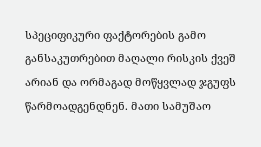სპეციფიკური ფაქტორების გამო განსაკუთრებით მაღალი რისკის ქვეშ არიან და ორმაგად მოწყვლად ჯგუფს წარმოადგენდნენ. მათი სამუშაო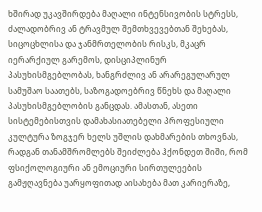ხშირად უკავშირდება მაღალი ინტენსივობის სტრესს, ძალადობრივ ან ტრავმულ შემთხვევებთან შეხებას, სიცოცხლისა და ჯანმრთელობის რისკს, მკაცრ იერარქიულ გარემოს, დისციპლინურ პასუხისმგებლობას, ხანგრძლივ ან არარეგულარულ სამუშაო საათებს, საზოგადოებრივ წნეხს და მაღალი პასუხისმგებლობის განცდას. ამასთან, ასეთი სისტემებისთვის დამახასიათებელი პროფესიული კულტურა ზოგჯერ ხელს უშლის დახმარების თხოვნას, რადგან თანამშრომლებს შეიძლება ჰქონდეთ შიში, რომ ფსიქოლოგიური ან ემოციური სირთულეების გამჟღავნება უარყოფითად აისახება მათ კარიერაზე,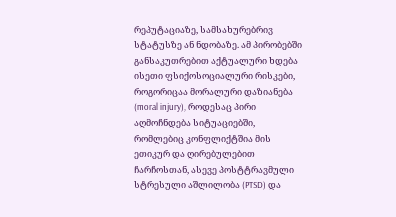რეპუტაციაზე, სამსახურებრივ სტატუსზე ან ნდობაზე. ამ პირობებში განსაკუთრებით აქტუალური ხდება ისეთი ფსიქოსოციალური რისკები, როგორიცაა მორალური დაზიანება (moral injury), როდესაც პირი აღმოჩნდება სიტუაციებში, რომლებიც კონფლიქტშია მის ეთიკურ და ღირებულებით ჩარჩოსთან, ასევე პოსტტრავმული სტრესული აშლილობა (PTSD) და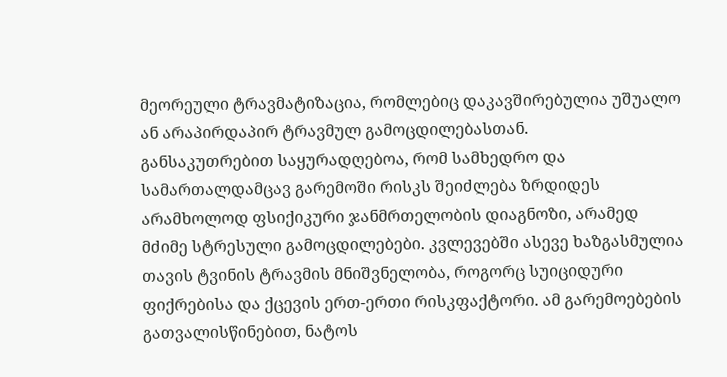მეორეული ტრავმატიზაცია, რომლებიც დაკავშირებულია უშუალო ან არაპირდაპირ ტრავმულ გამოცდილებასთან.
განსაკუთრებით საყურადღებოა, რომ სამხედრო და სამართალდამცავ გარემოში რისკს შეიძლება ზრდიდეს არამხოლოდ ფსიქიკური ჯანმრთელობის დიაგნოზი, არამედ მძიმე სტრესული გამოცდილებები. კვლევებში ასევე ხაზგასმულია თავის ტვინის ტრავმის მნიშვნელობა, როგორც სუიციდური ფიქრებისა და ქცევის ერთ-ერთი რისკფაქტორი. ამ გარემოებების გათვალისწინებით, ნატოს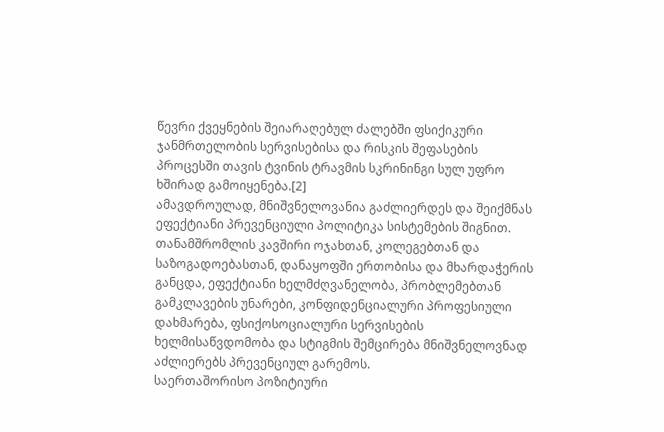წევრი ქვეყნების შეიარაღებულ ძალებში ფსიქიკური ჯანმრთელობის სერვისებისა და რისკის შეფასების პროცესში თავის ტვინის ტრავმის სკრინინგი სულ უფრო ხშირად გამოიყენება.[2]
ამავდროულად, მნიშვნელოვანია გაძლიერდეს და შეიქმნას ეფექტიანი პრევენციული პოლიტიკა სისტემების შიგნით. თანამშრომლის კავშირი ოჯახთან, კოლეგებთან და საზოგადოებასთან, დანაყოფში ერთობისა და მხარდაჭერის განცდა, ეფექტიანი ხელმძღვანელობა, პრობლემებთან გამკლავების უნარები, კონფიდენციალური პროფესიული დახმარება, ფსიქოსოციალური სერვისების ხელმისაწვდომობა და სტიგმის შემცირება მნიშვნელოვნად აძლიერებს პრევენციულ გარემოს.
საერთაშორისო პოზიტიური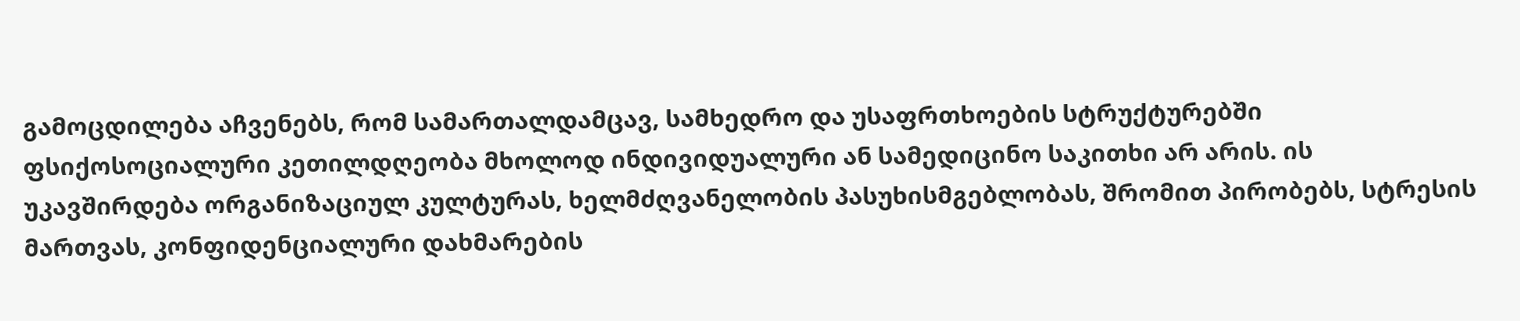გამოცდილება აჩვენებს, რომ სამართალდამცავ, სამხედრო და უსაფრთხოების სტრუქტურებში ფსიქოსოციალური კეთილდღეობა მხოლოდ ინდივიდუალური ან სამედიცინო საკითხი არ არის. ის უკავშირდება ორგანიზაციულ კულტურას, ხელმძღვანელობის პასუხისმგებლობას, შრომით პირობებს, სტრესის მართვას, კონფიდენციალური დახმარების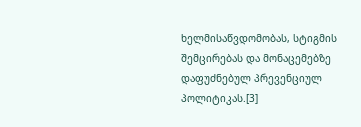ხელმისაწვდომობას, სტიგმის შემცირებას და მონაცემებზე დაფუძნებულ პრევენციულ პოლიტიკას.[3]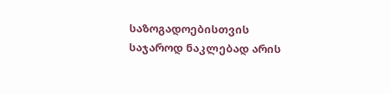საზოგადოებისთვის საჯაროდ ნაკლებად არის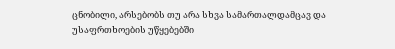ცნობილი, არსებობს თუ არა სხვა სამართალდამცავ და უსაფრთხოების უწყებებში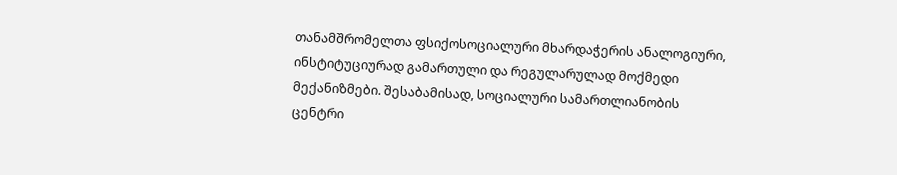თანამშრომელთა ფსიქოსოციალური მხარდაჭერის ანალოგიური, ინსტიტუციურად გამართული და რეგულარულად მოქმედი მექანიზმები. შესაბამისად, სოციალური სამართლიანობის ცენტრი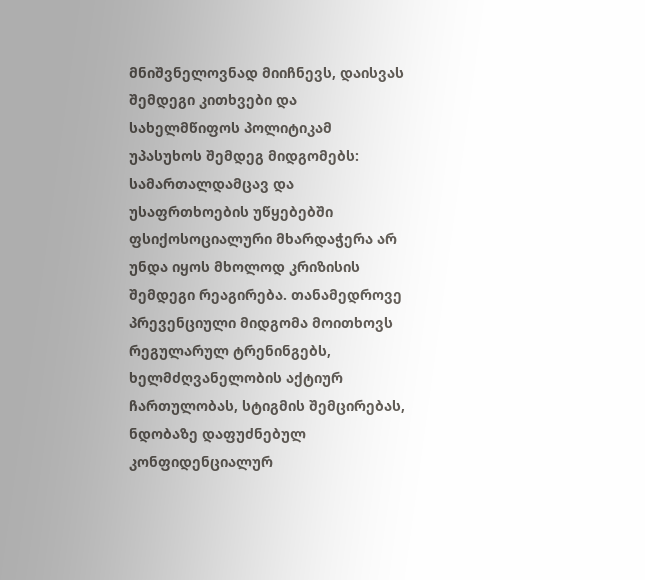მნიშვნელოვნად მიიჩნევს, დაისვას შემდეგი კითხვები და სახელმწიფოს პოლიტიკამ უპასუხოს შემდეგ მიდგომებს:
სამართალდამცავ და უსაფრთხოების უწყებებში ფსიქოსოციალური მხარდაჭერა არ უნდა იყოს მხოლოდ კრიზისის შემდეგი რეაგირება. თანამედროვე პრევენციული მიდგომა მოითხოვს რეგულარულ ტრენინგებს, ხელმძღვანელობის აქტიურ ჩართულობას, სტიგმის შემცირებას, ნდობაზე დაფუძნებულ კონფიდენციალურ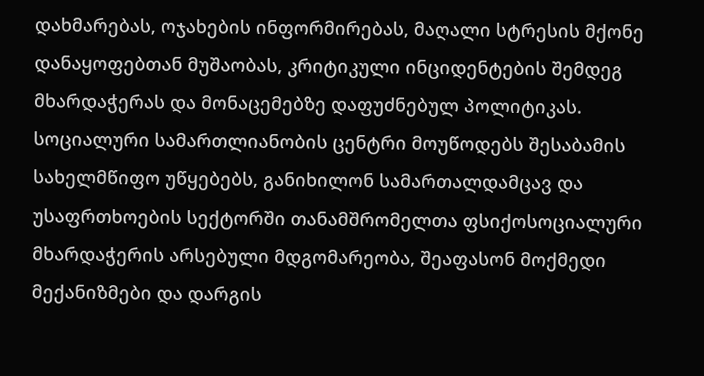დახმარებას, ოჯახების ინფორმირებას, მაღალი სტრესის მქონე დანაყოფებთან მუშაობას, კრიტიკული ინციდენტების შემდეგ მხარდაჭერას და მონაცემებზე დაფუძნებულ პოლიტიკას.
სოციალური სამართლიანობის ცენტრი მოუწოდებს შესაბამის სახელმწიფო უწყებებს, განიხილონ სამართალდამცავ და უსაფრთხოების სექტორში თანამშრომელთა ფსიქოსოციალური მხარდაჭერის არსებული მდგომარეობა, შეაფასონ მოქმედი მექანიზმები და დარგის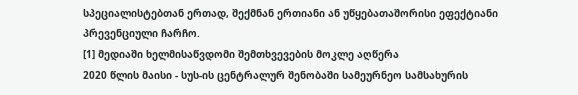სპეციალისტებთან ერთად, შექმნან ერთიანი ან უწყებათაშორისი ეფექტიანი პრევენციული ჩარჩო.
[1] მედიაში ხელმისაწვდომი შემთხვევების მოკლე აღწერა
2020 წლის მაისი - სუს-ის ცენტრალურ შენობაში სამეურნეო სამსახურის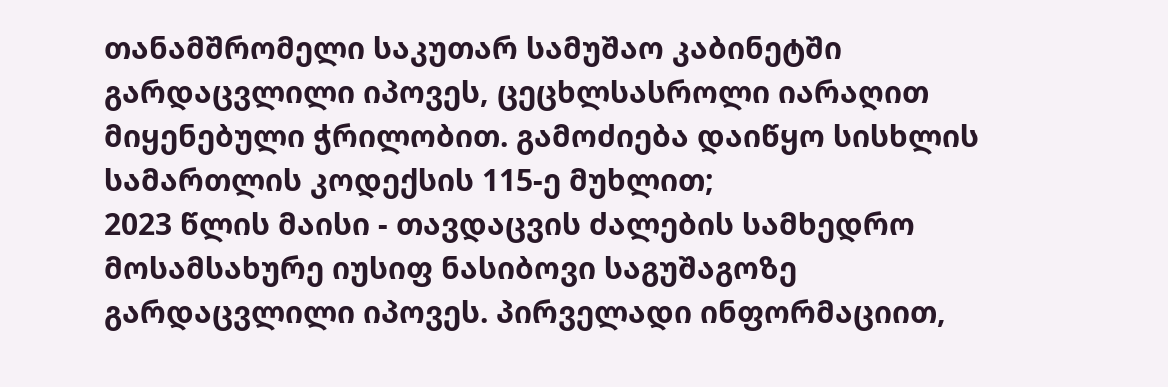თანამშრომელი საკუთარ სამუშაო კაბინეტში გარდაცვლილი იპოვეს, ცეცხლსასროლი იარაღით მიყენებული ჭრილობით. გამოძიება დაიწყო სისხლის სამართლის კოდექსის 115-ე მუხლით;
2023 წლის მაისი - თავდაცვის ძალების სამხედრო მოსამსახურე იუსიფ ნასიბოვი საგუშაგოზე გარდაცვლილი იპოვეს. პირველადი ინფორმაციით,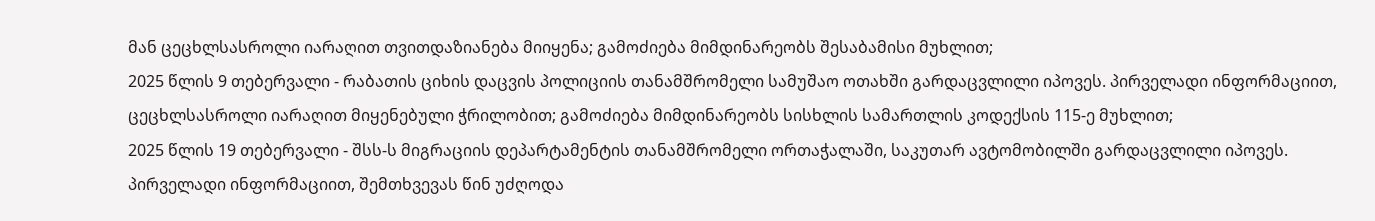მან ცეცხლსასროლი იარაღით თვითდაზიანება მიიყენა; გამოძიება მიმდინარეობს შესაბამისი მუხლით;
2025 წლის 9 თებერვალი - რაბათის ციხის დაცვის პოლიციის თანამშრომელი სამუშაო ოთახში გარდაცვლილი იპოვეს. პირველადი ინფორმაციით, ცეცხლსასროლი იარაღით მიყენებული ჭრილობით; გამოძიება მიმდინარეობს სისხლის სამართლის კოდექსის 115-ე მუხლით;
2025 წლის 19 თებერვალი - შსს-ს მიგრაციის დეპარტამენტის თანამშრომელი ორთაჭალაში, საკუთარ ავტომობილში გარდაცვლილი იპოვეს. პირველადი ინფორმაციით, შემთხვევას წინ უძღოდა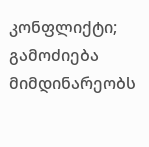კონფლიქტი; გამოძიება მიმდინარეობს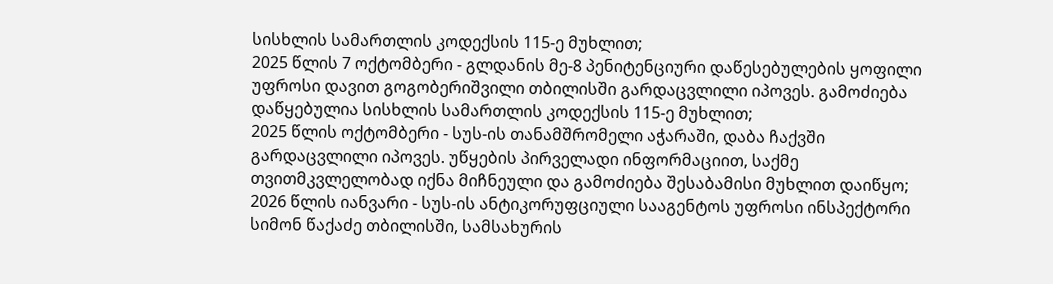სისხლის სამართლის კოდექსის 115-ე მუხლით;
2025 წლის 7 ოქტომბერი - გლდანის მე-8 პენიტენციური დაწესებულების ყოფილი უფროსი დავით გოგობერიშვილი თბილისში გარდაცვლილი იპოვეს. გამოძიება დაწყებულია სისხლის სამართლის კოდექსის 115-ე მუხლით;
2025 წლის ოქტომბერი - სუს-ის თანამშრომელი აჭარაში, დაბა ჩაქვში გარდაცვლილი იპოვეს. უწყების პირველადი ინფორმაციით, საქმე თვითმკვლელობად იქნა მიჩნეული და გამოძიება შესაბამისი მუხლით დაიწყო;
2026 წლის იანვარი - სუს-ის ანტიკორუფციული სააგენტოს უფროსი ინსპექტორი სიმონ წაქაძე თბილისში, სამსახურის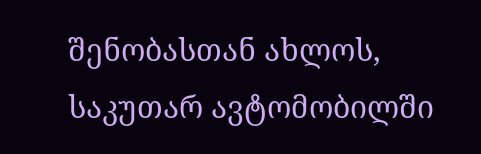შენობასთან ახლოს, საკუთარ ავტომობილში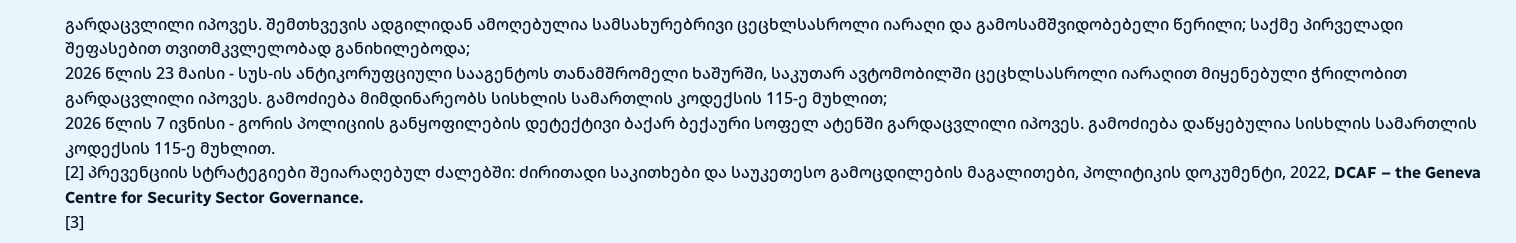გარდაცვლილი იპოვეს. შემთხვევის ადგილიდან ამოღებულია სამსახურებრივი ცეცხლსასროლი იარაღი და გამოსამშვიდობებელი წერილი; საქმე პირველადი შეფასებით თვითმკვლელობად განიხილებოდა;
2026 წლის 23 მაისი - სუს-ის ანტიკორუფციული სააგენტოს თანამშრომელი ხაშურში, საკუთარ ავტომობილში ცეცხლსასროლი იარაღით მიყენებული ჭრილობით გარდაცვლილი იპოვეს. გამოძიება მიმდინარეობს სისხლის სამართლის კოდექსის 115-ე მუხლით;
2026 წლის 7 ივნისი - გორის პოლიციის განყოფილების დეტექტივი ბაქარ ბექაური სოფელ ატენში გარდაცვლილი იპოვეს. გამოძიება დაწყებულია სისხლის სამართლის კოდექსის 115-ე მუხლით.
[2] პრევენციის სტრატეგიები შეიარაღებულ ძალებში: ძირითადი საკითხები და საუკეთესო გამოცდილების მაგალითები, პოლიტიკის დოკუმენტი, 2022, DCAF – the Geneva Centre for Security Sector Governance.
[3]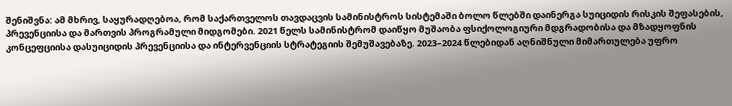შენიშვნა: ამ მხრივ, საყურადღებოა, რომ საქართველოს თავდაცვის სამინისტროს სისტემაში ბოლო წლებში დაინერგა სუიციდის რისკის შეფასების, პრევენციისა და მართვის პროგრამული მიდგომები. 2021 წელს სამინისტრომ დაიწყო მუშაობა ფსიქოლოგიური მდგრადობისა და მზადყოფნის კონცეფციისა დასუიციდის პრევენციისა და ინტერვენციის სტრატეგიის შემუშავებაზე. 2023–2024 წლებიდან აღნიშნული მიმართულება უფრო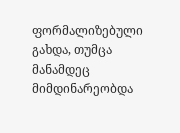ფორმალიზებული გახდა, თუმცა მანამდეც მიმდინარეობდა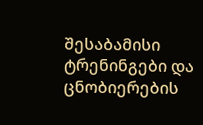შესაბამისი ტრენინგები და ცნობიერების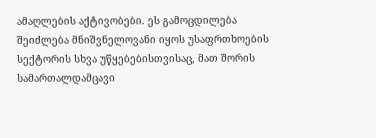ამაღლების აქტივობები. ეს გამოცდილება შეიძლება მნიშვნელოვანი იყოს უსაფრთხოების სექტორის სხვა უწყებებისთვისაც, მათ შორის სამართალდამცავი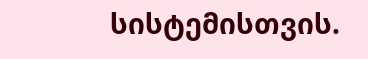სისტემისთვის.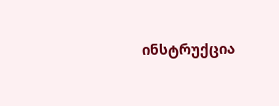ინსტრუქცია